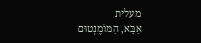מעלית
אַבָּא, הַמּוֹמֶנְטוּם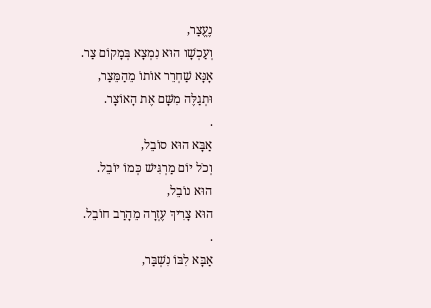נֶעֱצַר,
וְעַכְשָׁו הוּא נִמְצָא בְּמָקוֹם צַר.
אָנָּא שַׁחְרֵר אוֹתוֹ מֵהַמֵּצַר,
וּתְגַלֶּה מִשָּׁם אֶת הָאוֹצָר.
.
אַבָּא הוּא סוֹבֵל,
וְכֹל יוֹם מַרְגִּישׁ כְּמוֹ יוֹבֵל.
הוּא נוֹבֵל,
הוּא צָרִיךְ עֶזְרָה מֵהָרַב חוֹבֵל.
.
אַבָּא לִבּוֹ נִשְׁבַּר,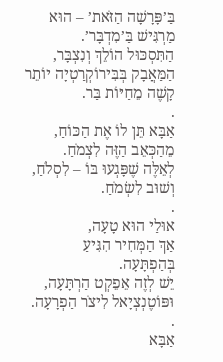בַּ’פָּרָשָׁה הַזֹּאת’ – הוּא מַרְגִּישׁ בַּ’מִדְבָּר’.
הַתִּסְכּוּל הוֹלֵךְ וְנִצְבָּר,
הַמַּאֲבָק בְּבִּירוֹקְרַטְיָה יוֹתֵר קָשֶׁה מֵחַיּוֹת בַּר.
.
אַבָּא תֵּן לוֹ אֶת הַכּוֹחַ,
מֵהַכְּאֵב הַזֶּה לִצְמֹחַ.
לְאֵלֶּה שֶׁפָּגְעוּ בּוֹ – לִסְלֹחַ,
וְשׁוּב לִשְׂמֹחַ.
.
אוּלַי הוּא טָעָה,
אַךְ הַמְּחִיר הִגִּיעַ בְּהַפְתָּעָה.
יֵשׁ לְזֶה אֵפֵקְט הַרְתָּעָה,
וּפּוֹטֶנְצְיָאל לִיצֹר הַפְרָעָה.
.
אַבָּא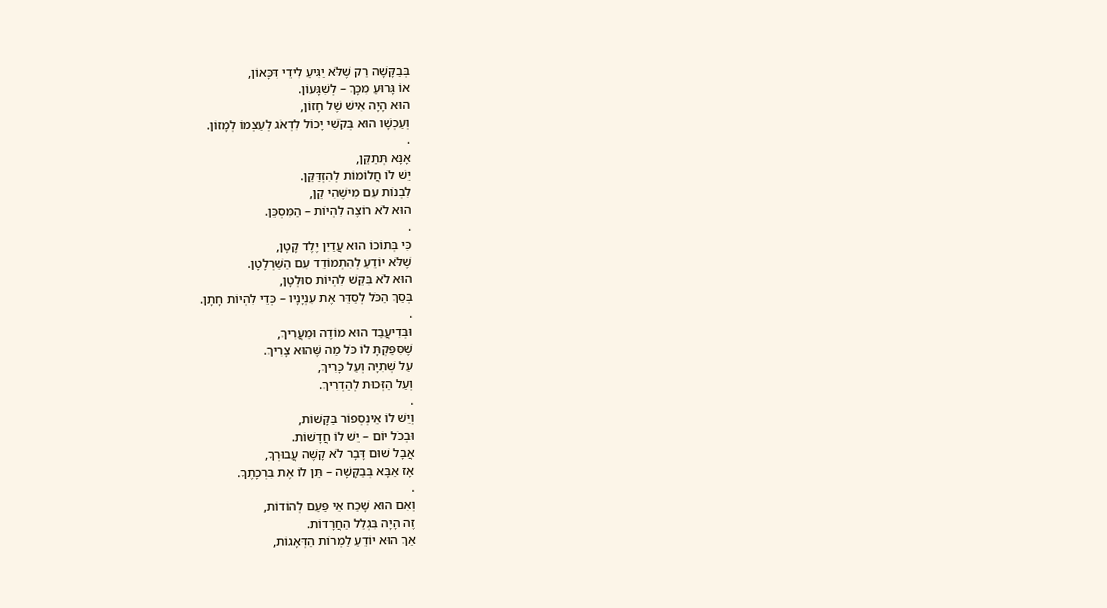בְּבַקָּשָׁה רַק שֶׁלֹּא יַגִּיעַ לִידֵי דִּכָּאוֹן,
אוֹ גָּרוּעַ מִכָּךְ – לְשִׁגָּעוֹן.
הוּא הָיָה אִישׁ שֶׁל חָזוֹן,
וְעַכְשָׁו הוּא בְּקֹשִׁי יָכוֹל לִדְאֹג לְעַצְמוֹ לְמָזוֹן.
.
אָנָּא תְּתַקֵּן,
יֵשׁ לוֹ חֲלוֹמוֹת לְהִזְדַּקֵּן.
לִבְנוֹת עִם מִישֶׁהִי קֵן,
הוּא לֹא רוֹצֶה לִהְיוֹת – הַמִּסְכֵּן.
.
כִּי בְּתוֹכוֹ הוּא עֲדַיִן יֶלֶד קָטָן,
שֶׁלֹּא יוֹדֵעַ לְהִתְמוֹדֵד עִם הַשַּׁרְלָטָן.
הוּא לֹא בִּקֵּשׁ לִהְיוֹת סוּלְטָן,
בְּסַךְ הַכֹּל לְסַדֵּר אֶת עִנְיָנָיו – כְּדֵי לִהְיוֹת חָתָן.
.
וּבְּדִיעֲבַד הוּא מוֹדֶה וּמַעֲרִיךְ,
שֶׁסִּפַּקְתָּ לוֹ כֹּל מַה שֶּׁהוּא צָרִיךְ.
עַל שְׁתִיָּה וְעַל כָּרִיךְ,
וְעַל הַזְּכוּת לְהַדְרִיךְ.
.
וְיֵשׁ לוֹ אֵינְסְפוֹר בַּקָּשׁוֹת,
וּבְכֹל יוֹם – יֵשׁ לוֹ חֲדָשׁוֹת.
אֲבָל שׁוּם דָּבָר לֹא קָשֶׁה עֲבוּרְךָ,
אָז אַבָּא בְּבַקָּשָׁה – תֵּן לוֹ אֶת בִּרְכָתֶךָ.
.
וְאִם הוּא שָׁכַח אֵי פַּעַם לְהוֹדוֹת,
זֶה הָיָה בִּגְלַל הַחֲרָדוֹת.
אַךְ הוּא יוֹדֵעַ לַמְרוֹת הַדְּאָגוֹת,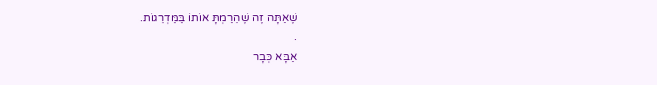שֶׁאַתָּה זֶה שֶׁהֵרַמְתָּ אוֹתוֹ בַּמַּדְרֵגוֹת.
.
אַבָּא כְּבָר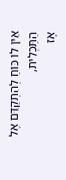אֵין לוֹ כּוֹחַ לְהִתְקַדֵּם אֶל הַתַּכְלִית,
אָז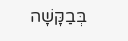בְּבַקָּשָׁה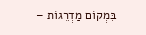בִּמְקוֹם מַדְרֵגוֹת –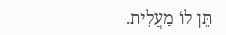תֵּן לוֹ מַעֲלִית.